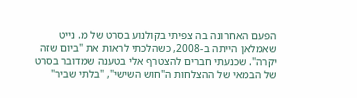הפעם האחרונה בה צפיתי בקולנוע בסרט של מ. נייט שאמלאן הייתה ב-2008, כשהלכתי לראות את "ביום שזה יקרה". שכנעתי חברים להצטרף אלי בטענה שמדובר בסרט של הבמאי של ההצלחות ה"חוש השישי", "בלתי שביר"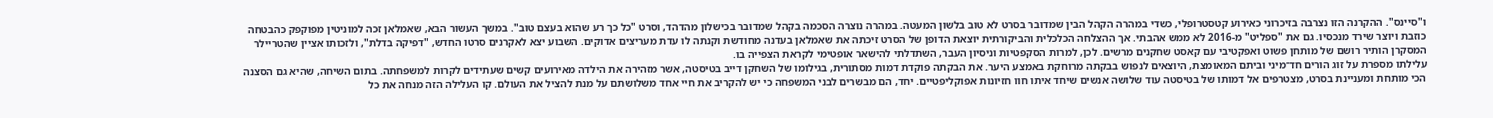ו"סיינס". ההקרנה הזו נצרבה בזיכרוני כאירוע קטסטרופלי, כשדי במהרה הקהל הבין שמדובר בסרט לא טוב בלשון המעטה. במהרה נוצרה הסכמה בקהל שמדובר בכישלון מהדהד, וסרט "כל כך רע שהוא בעצם טוב". במשך העשור הבא, שאמלאן זכה למוניטין מפוקפק כהבטחה כוזבת ויוצר שירד מנכסיו. גם את "ספליט" מ-2016 לא ממש אהבתי. אך ההצלחה הכלכלית והביקורתית יוצאת הדופן של הסרט זיכתה את שאמלאן בעדנה מחודשת וקנתה לו עדת מעריצים אדוקים. השבוע יצא לאקרנים סרטו החדש, "דפיקה בדלת", ולזכותו אציין שהטריילר המסקרן הותיר רושם של מותחן פשוט ואפקטיבי עם קאסט שחקנים מרשים. לכן, למרות הסקפטיות וניסיון העבר, השתדלתי להישאר אופטימי לקראת הצפייה בו.
עלילתו מספרת על זוג הורים חד־מיני וביתם המאומצת, היוצאים לנפוש בבקתה מרוחקת באמצע היער. את הבקתה פוקדת דמות מסתורית, בגילומו של השחקן דייב בטיסטה, אשר מזהירה את הילדה מאירועים קשים שעתידים לקרות למשפחתה. בתום השיחה, שהיא גם הסצנה הכי מותחת ומעניינת בסרט, מצטרפים אל דמותו של בטיסטה עוד שלושה אנשים שיחד איתו חוו חזיונות אפוקליפטיים. יחד, הם מבשרים לבני המשפחה כי יש להקריב את חיי אחד משלושתם על מנת להציל את העולם. קו העלילה הזה מנחה את כל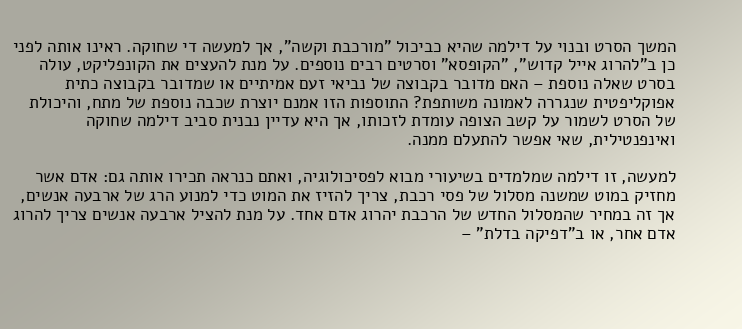המשך הסרט ובנוי על דילמה שהיא כביכול "מורכבת וקשה", אך למעשה די שחוקה. ראינו אותה לפני כן ב"להרוג אייל קדוש", "הקופסא" וסרטים רבים נוספים. על מנת להעצים את הקונפליקט, עולה בסרט שאלה נוספת – האם מדובר בקבוצה של נביאי זעם אמיתיים או שמדובר בקבוצה כתית אפוקליפטית שנגררה לאמונה משותפת? התוספות הזו אמנם יוצרת שכבה נוספת של מתח, והיכולת של הסרט לשמור על קשב הצופה עומדת לזכותו, אך היא עדיין נבנית סביב דילמה שחוקה ואינפנטילית, שאי אפשר להתעלם ממנה.

למעשה, זו דילמה שמלמדים בשיעורי מבוא לפסיכולוגיה, ואתם כנראה תכירו אותה גם: אדם אשר מחזיק במוט שמשנה מסלול של פסי רכבת, צריך להזיז את המוט כדי למנוע הרג של ארבעה אנשים, אך זה במחיר שהמסלול החדש של הרכבת יהרוג אדם אחד. על מנת להציל ארבעה אנשים צריך להרוג אדם אחר, או ב"דפיקה בדלת" –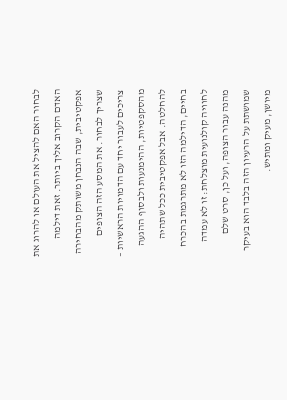לבחור האם להציל את העולם או להרוג את האדם הקרוב אליך ביותר. זאת דילמה אפקטיבית, שבה הנבחן משותק מהבחירה שצריך לבחור. את המסע הזה הצופים צריכים לעבור יחד עם הדמויות הראשיות – מהסקפטיות, ההימנעות ולבסוף ההגעה להחלטה. אבל אפקטיבית ככל שתהיה בחיים, הדילמה הזו לא מתרגמת בהכרח לחוויה קולנועית מוצלחת: זו לא עמדה מהנה עבור הצופה, ועל כן, סרט שלם שמושתת על הרעיון הזה בלבד הוא בעיקר מיושן, מעיק ומתיש.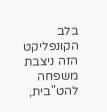בלב הקונפליקט הזה ניצבת משפחה להט"בית,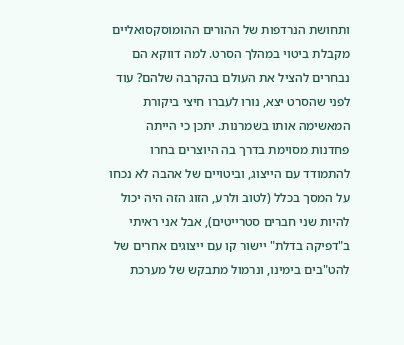ותחושת הנרדפות של ההורים ההומוסקסואליים מקבלת ביטוי במהלך הסרט. למה דווקא הם נבחרים להציל את העולם בהקרבה שלהם? עוד לפני שהסרט יצא, נורו לעברו חיצי ביקורת המאשימה אותו בשמרנות. יתכן כי הייתה פחדנות מסוימת בדרך בה היוצרים בחרו להתמודד עם הייצוג, וביטויים של אהבה לא נכחו על המסך בכלל (לטוב ולרע, הזוג הזה היה יכול להיות שני חברים סטרייטים), אבל אני ראיתי ב"דפיקה בדלת" יישור קו עם ייצוגים אחרים של להט"בים בימינו, ונרמול מתבקש של מערכת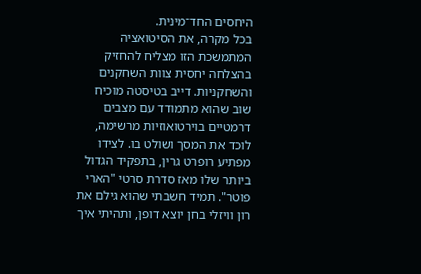היחסים החד־מינית.
בכל מקרה, את הסיטואציה המתמשכת הזו מצליח להחזיק בהצלחה יחסית צוות השחקנים והשחקניות. דייב בטיסטה מוכיח שוב שהוא מתמודד עם מצבים דרמטיים בוירטואוזיות מרשימה, לוכד את המסך ושולט בו. לצידו מפתיע רופרט גרין, בתפקיד הגדול ביותר שלו מאז סדרת סרטי "הארי פוטר". תמיד חשבתי שהוא גילם את רון וויזלי בחן יוצא דופן, ותהיתי איך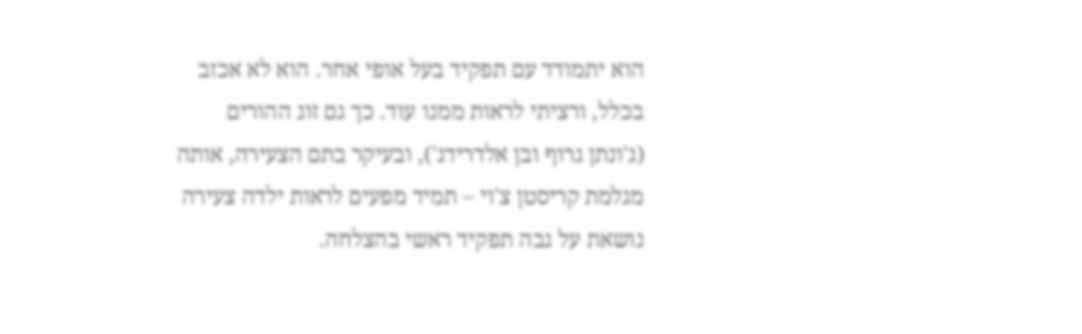הוא יתמודד עם תפקיד בעל אופי אחר. הוא לא אכזב בכלל, ורציתי לראות ממנו עוד. כך גם זוג ההורים (ג'ונתן גרוף ובן אלדרידג'), ובעיקר בתם הצעירה, אותה מגלמת קריסטן צ'וי – תמיד מפעים לראות ילדה צעירה נושאת על גבה תפקיד ראשי בהצלחה.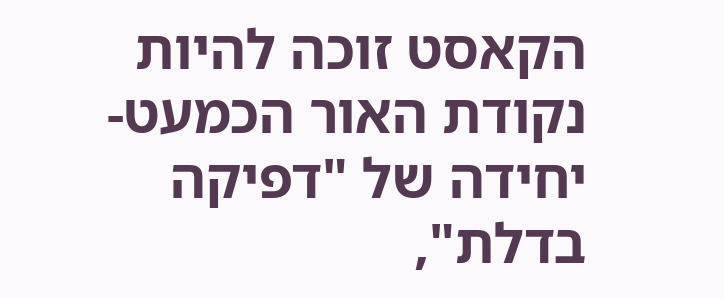הקאסט זוכה להיות נקודת האור הכמעט-יחידה של "דפיקה בדלת",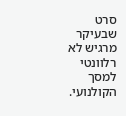סרט שבעיקר מרגיש לא רלוונטי למסך הקולנועי.